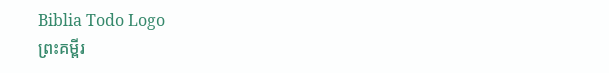Biblia Todo Logo
ព្រះគម្ពីរ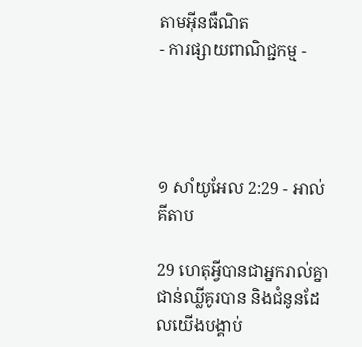តាមអ៊ីនធឺណិត
- ការផ្សាយពាណិជ្ជកម្ម -




១ សាំ‌យូ‌អែល 2:29 - អាល់គីតាប

29 ហេតុអ្វីបានជាអ្នករាល់គ្នាជាន់ឈ្លីគូរបាន និងជំនូនដែលយើងបង្គាប់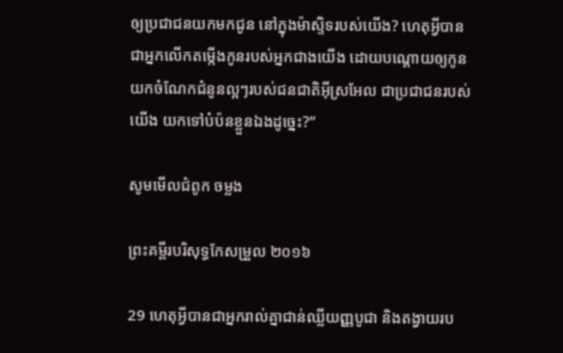ឲ្យប្រជា‌ជនយកមកជូន នៅក្នុង‌ម៉ាស្ទិទរបស់យើង? ហេតុអ្វីបានជាអ្នកលើកតម្កើងកូនរបស់អ្នកជាងយើង ដោយបណ្តោយឲ្យកូនយកចំណែកជំនូនល្អៗរបស់ជន‌ជាតិអ៊ីស្រ‌អែល ជាប្រជា‌ជនរបស់យើង យកទៅបំប៉នខ្លួនឯងដូច្នេះ?”

សូមមើលជំពូក ចម្លង

ព្រះគម្ពីរបរិសុទ្ធកែសម្រួល ២០១៦

29 ហេតុអ្វីបានជាអ្នករាល់គ្នាជាន់ឈ្លីយញ្ញ‌បូជា និងតង្វាយរប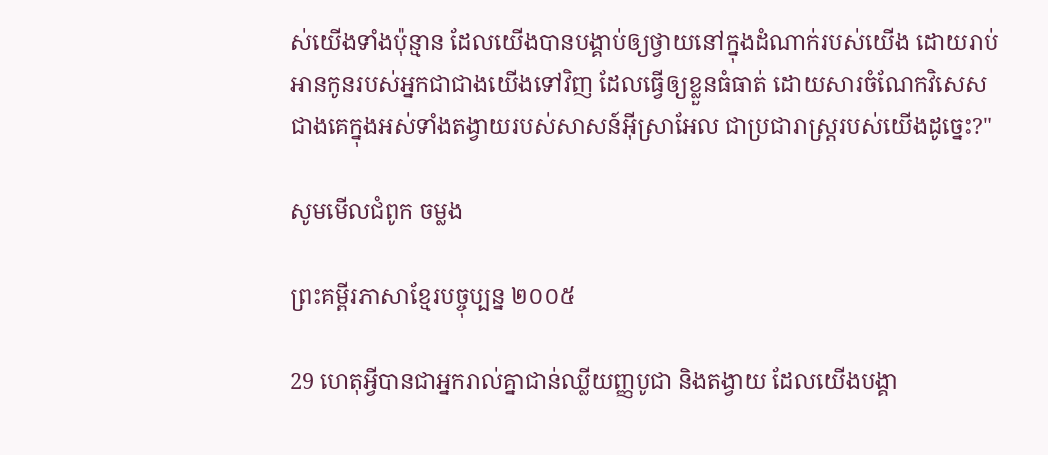ស់យើងទាំងប៉ុន្មាន ដែលយើងបានបង្គាប់ឲ្យថ្វាយនៅក្នុងដំណាក់របស់យើង ដោយរាប់អានកូនរបស់អ្នកជាជាងយើងទៅវិញ ដែលធ្វើឲ្យខ្លួនធំធាត់ ដោយ‌សារចំណែកវិសេសជាងគេក្នុងអស់ទាំងតង្វាយរបស់សាសន៍អ៊ីស្រា‌អែល ជាប្រជា‌រាស្ត្ររបស់យើងដូច្នេះ?"

សូមមើលជំពូក ចម្លង

ព្រះគម្ពីរភាសាខ្មែរបច្ចុប្បន្ន ២០០៥

29 ហេតុអ្វីបានជាអ្នករាល់គ្នាជាន់ឈ្លីយញ្ញ‌បូជា និងតង្វាយ ដែលយើងបង្គា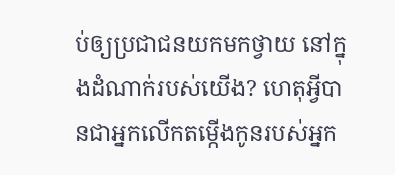ប់ឲ្យប្រជា‌ជនយកមកថ្វាយ នៅក្នុងដំណាក់របស់យើង? ហេតុអ្វីបានជាអ្នកលើកតម្កើងកូនរបស់អ្នក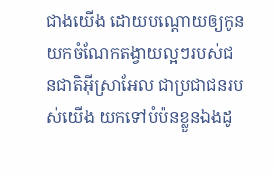ជាងយើង ដោយបណ្ដោយឲ្យកូនយកចំណែកតង្វាយល្អៗរបស់ជន‌ជាតិអ៊ីស្រា‌អែល ជាប្រជា‌ជនរបស់យើង យកទៅបំប៉នខ្លួនឯងដូ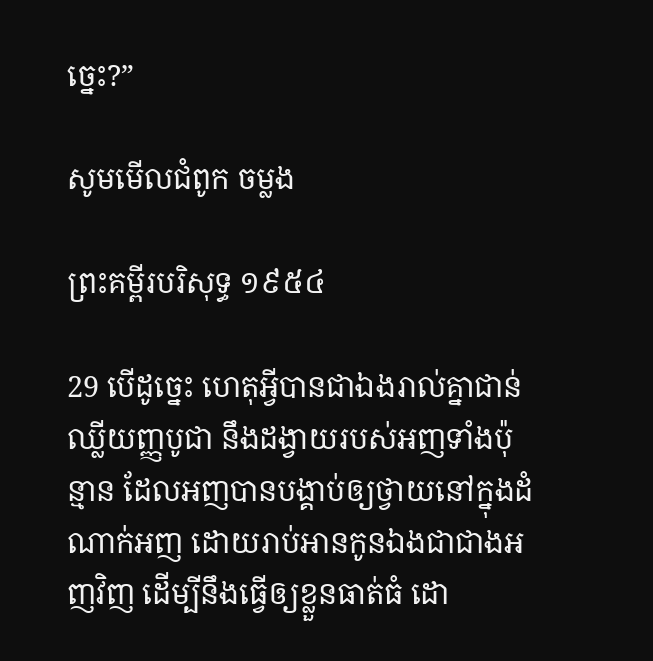ច្នេះ?”

សូមមើលជំពូក ចម្លង

ព្រះគម្ពីរបរិសុទ្ធ ១៩៥៤

29 បើដូច្នេះ ហេតុអ្វីបានជាឯងរាល់គ្នាជាន់ឈ្លីយញ្ញ‌បូជា នឹងដង្វាយរបស់អញទាំងប៉ុន្មាន ដែលអញបានបង្គាប់ឲ្យថ្វាយនៅក្នុងដំណាក់អញ ដោយរាប់អានកូនឯងជាជាងអញវិញ ដើម្បីនឹងធ្វើឲ្យខ្លួនធាត់ធំ ដោ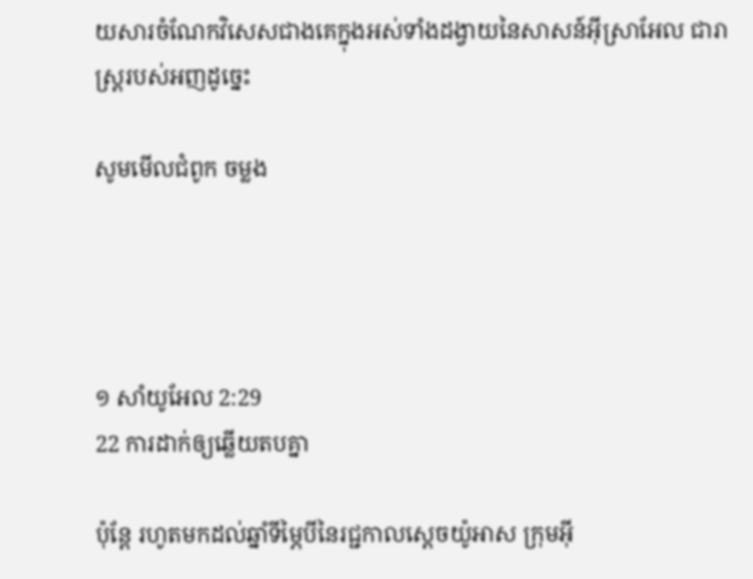យ‌សារចំណែកវិសេសជាងគេក្នុងអស់ទាំងដង្វាយនៃសាសន៍អ៊ីស្រាអែល ជារាស្ត្ររបស់អញដូច្នេះ

សូមមើលជំពូក ចម្លង




១ សាំ‌យូ‌អែល 2:29
22 ការដាក់ឲ្យឆ្លើយតបគ្នា

ប៉ុន្តែ រហូតមកដល់ឆ្នាំទីម្ភៃបីនៃរជ្ជកាលស្តេចយ៉ូអាស ក្រុមអ៊ី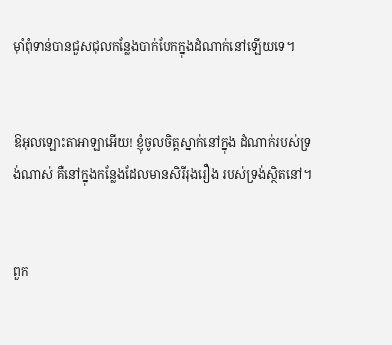មុាំពុំទាន់បានជួស‌ជុលកន្លែងបាក់‌បែកក្នុងដំណាក់នៅឡើយទេ។


ឱអុលឡោះ‌តាអាឡាអើយ! ខ្ញុំចូលចិត្តស្នាក់នៅក្នុង ដំណាក់របស់ទ្រង់ណាស់ គឺនៅក្នុងកន្លែងដែលមានសិរី‌រុង‌រឿង របស់ទ្រង់ស្ថិតនៅ។


ពួក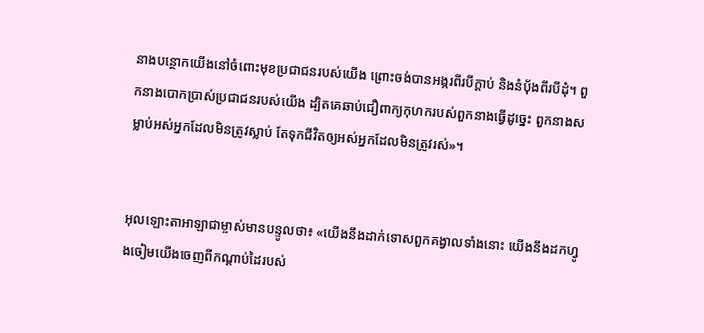នាងបន្ថោកយើងនៅចំពោះមុខប្រជា‌ជនរបស់យើង ព្រោះចង់បានអង្ករពីរបីក្តាប់ និងនំបុ័ងពីរបីដុំ។ ពួកនាងបោកប្រាស់ប្រជា‌ជនរបស់យើង ដ្បិតគេឆាប់ជឿពាក្យកុហករបស់ពួកនាងធ្វើដូច្នេះ ពួកនាងសម្លាប់អស់អ្នកដែលមិនត្រូវស្លាប់ តែទុកជីវិតឲ្យអស់អ្នកដែលមិនត្រូវរស់»។


អុលឡោះ‌តាអាឡាជាម្ចាស់មានបន្ទូលថា៖ «យើងនឹងដាក់ទោសពួកគង្វាលទាំងនោះ យើងនឹងដកហ្វូងចៀមយើងចេញពីកណ្ដាប់ដៃរបស់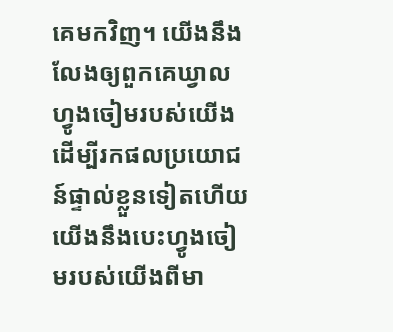គេមកវិញ។ យើងនឹងលែងឲ្យពួកគេឃ្វាលហ្វូងចៀមរបស់យើង ដើម្បីរកផលប្រយោជន៍ផ្ទាល់ខ្លួនទៀតហើយ យើងនឹងបេះហ្វូងចៀមរបស់យើងពីមា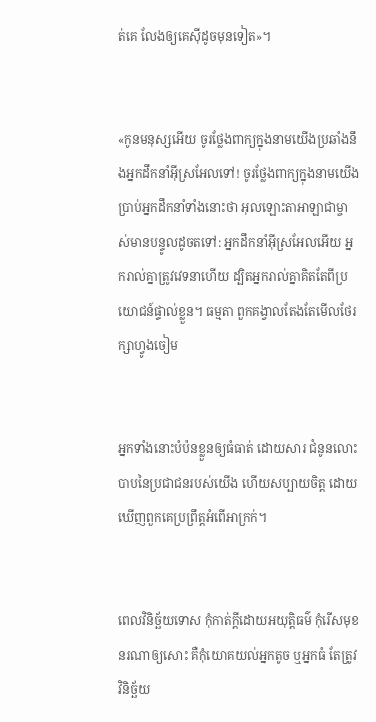ត់គេ លែងឲ្យគេស៊ីដូចមុនទៀត»។


«កូនមនុស្សអើយ ចូរថ្លែងពាក្យក្នុងនាមយើងប្រឆាំងនឹងអ្នកដឹកនាំអ៊ីស្រ‌អែលទៅ! ចូរថ្លែងពាក្យក្នុងនាមយើងប្រាប់អ្នកដឹកនាំទាំងនោះថា អុលឡោះ‌តាអាឡាជាម្ចាស់មានបន្ទូលដូចតទៅ: អ្នកដឹកនាំអ៊ីស្រ‌អែលអើយ អ្នករាល់គ្នាត្រូវវេទនាហើយ ដ្បិតអ្នករាល់គ្នាគិតតែពីប្រយោជន៍ផ្ទាល់ខ្លួន។ ធម្មតា ពួកគង្វាលតែងតែមើលថែ‌រក្សាហ្វូងចៀម


អ្នកទាំងនោះបំប៉នខ្លួនឲ្យធំធាត់ ដោយ‌សារ ជំនូនលោះបាបនៃប្រជា‌ជនរបស់យើង ហើយសប្បាយចិត្ត ដោយឃើញពួកគេប្រព្រឹត្តអំពើអាក្រក់។


ពេលវិនិ‌ច្ឆ័យទោស កុំកាត់ក្តីដោយអយុត្តិ‌ធម៌ កុំរើសមុខនរណាឲ្យសោះ គឺកុំយោគយល់អ្នកតូច ឬអ្នកធំ តែត្រូវវិនិច្ឆ័យ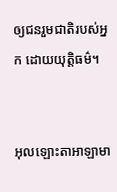ឲ្យជនរួមជាតិរបស់អ្នក ដោយយុត្តិ‌ធម៌។


អុលឡោះ‌តាអាឡាមា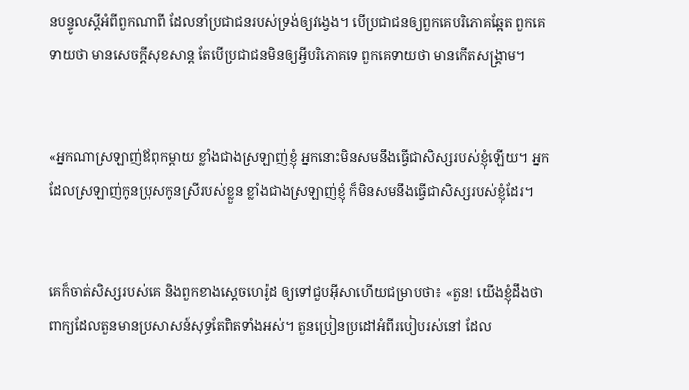នបន្ទូលស្ដីអំពីពួកណាពី ដែលនាំប្រជា‌ជនរបស់ទ្រង់ឲ្យវង្វេង។ បើប្រជា‌ជនឲ្យពួកគេបរិភោគឆ្អែត ពួកគេទាយថា មានសេចក្ដីសុខ‌សាន្ត តែបើប្រជា‌ជនមិនឲ្យអ្វីបរិភោគទេ ពួកគេទាយថា មានកើតសង្គ្រាម។


«អ្នកណាស្រឡាញ់ឪពុកម្ដាយ ខ្លាំងជាងស្រឡាញ់ខ្ញុំ អ្នកនោះមិនសមនឹងធ្វើជាសិស្សរបស់ខ្ញុំឡើយ។ អ្នកដែលស្រឡាញ់កូនប្រុសកូនស្រីរបស់ខ្លួន ខ្លាំងជាងស្រឡាញ់ខ្ញុំ ក៏មិនសមនឹងធ្វើជាសិស្សរបស់ខ្ញុំដែរ។


គេក៏ចាត់សិស្សរបស់គេ និងពួកខាងស្ដេចហេរ៉ូដ ឲ្យទៅជួបអ៊ីសាហើយជម្រាបថា៖ «តួន! យើងខ្ញុំដឹងថា ពាក្យដែលតួនមានប្រសាសន៍សុទ្ធតែពិតទាំងអស់។ តួនប្រៀន‌ប្រដៅអំពីរបៀបរស់នៅ ដែល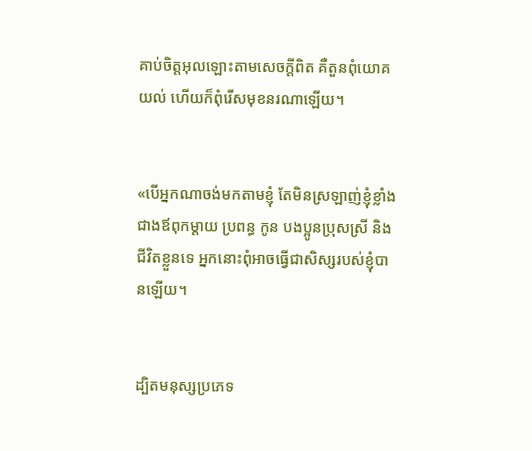គាប់ចិត្តអុលឡោះតាមសេចក្ដីពិត គឺតួនពុំយោគយល់ ហើយក៏ពុំរើសមុខនរណាឡើយ។


«បើអ្នកណាចង់មកតាមខ្ញុំ តែមិនស្រឡាញ់ខ្ញុំខ្លាំងជាងឪពុក‌ម្ដាយ ប្រពន្ធ កូន បងប្អូនប្រុសស្រី និងជីវិតខ្លួនទេ អ្នកនោះពុំអាចធ្វើជាសិស្សរបស់ខ្ញុំបានឡើយ។


ដ្បិតមនុស្សប្រភេទ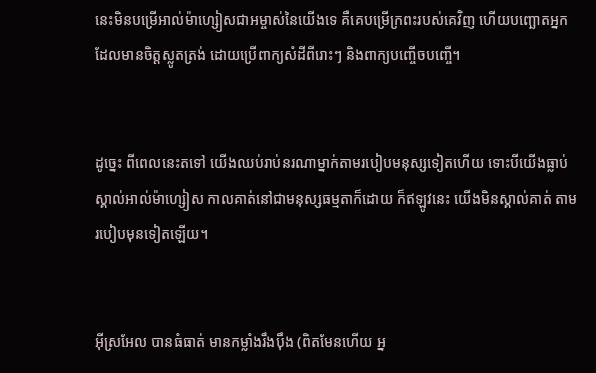នេះមិនបម្រើអាល់ម៉ា‌ហ្សៀស‌ជា‌អម្ចាស់នៃយើងទេ គឺគេបម្រើក្រពះរបស់គេវិញ ហើយបញ្ឆោតអ្នកដែលមានចិត្ដស្លូតត្រង់ ដោយប្រើពាក្យសំដីពីរោះៗ និងពាក្យបញ្ចើចបញ្ចើ។


ដូច្នេះ ពីពេលនេះតទៅ យើងឈប់រាប់នរណាម្នាក់តាមរបៀបមនុស្សទៀតហើយ ទោះបីយើងធ្លាប់ស្គាល់អាល់ម៉ា‌ហ្សៀស កាលគាត់នៅជាមនុស្សធម្មតាក៏ដោយ ក៏ឥឡូវនេះ យើងមិនស្គាល់គាត់ តាមរបៀបមុនទៀតឡើយ។


អ៊ីស្រ‌អែល បានធំធាត់ មានកម្លាំងរឹង‌ប៉ឹង (ពិតមែនហើយ អ្ន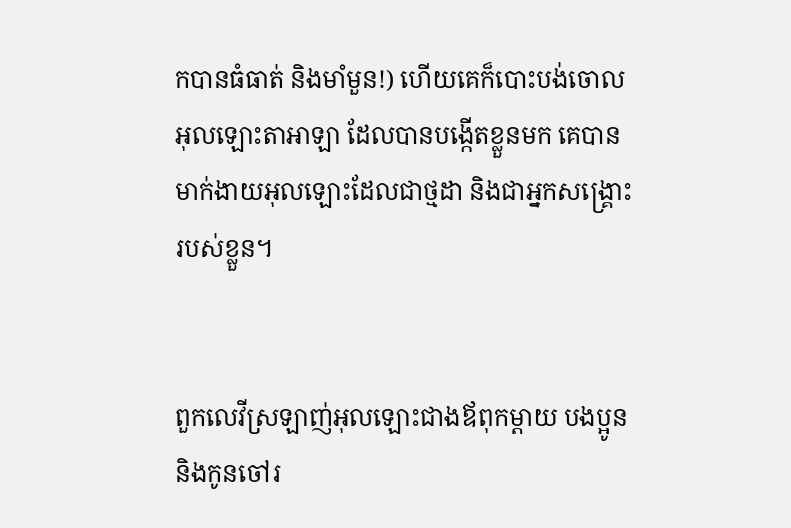កបានធំធាត់ និងមាំមួន!) ហើយគេក៏បោះបង់ចោលអុលឡោះ‌តាអាឡា ដែលបានបង្កើតខ្លួនមក គេបានមាក់‌ងាយអុលឡោះដែលជាថ្មដា និងជាអ្នកសង្គ្រោះរបស់ខ្លួន។


ពួកលេវីស្រឡាញ់អុលឡោះជាងឪពុក‌ម្តាយ បង‌ប្អូន និងកូនចៅរ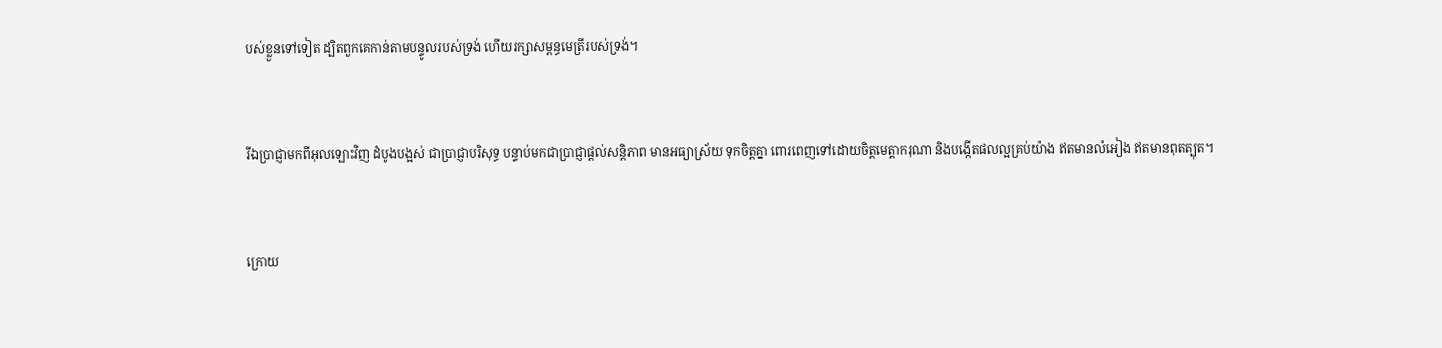បស់ខ្លួនទៅទៀត ដ្បិតពួកគេកាន់តាមបន្ទូលរបស់ទ្រង់ ហើយរក្សាសម្ពន្ធ‌មេត្រីរបស់ទ្រង់។


រីឯប្រាជ្ញាមកពីអុលឡោះវិញ ដំបូងបង្អស់ ជាប្រាជ្ញាបរិសុទ្ធ បន្ទាប់មកជាប្រាជ្ញាផ្ដល់សន្ដិភាព មានអធ្យា‌ស្រ័យ ទុកចិត្ដគ្នា ពោរ‌ពេញទៅដោយចិត្ដមេត្ដា‌ករុណា និងបង្កើតផលល្អគ្រប់យ៉ាង ឥតមានលំអៀង ឥតមានពុតត្បុត។


ក្រោយ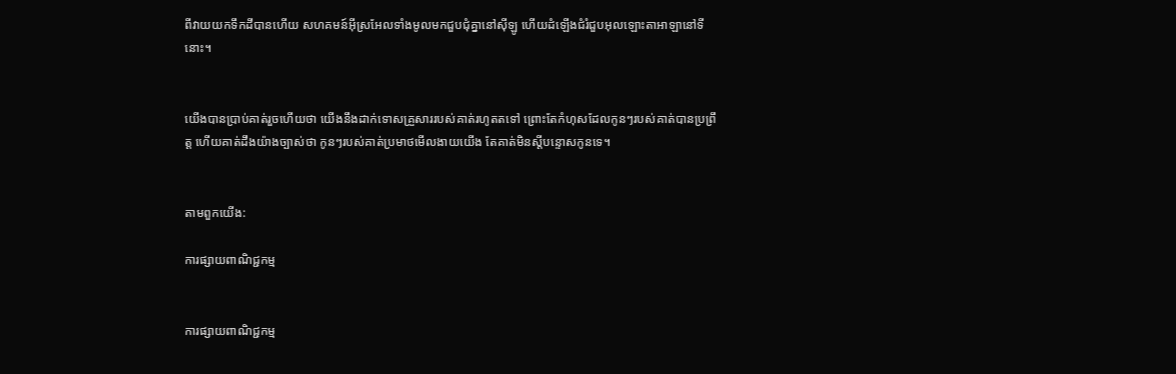ពីវាយយកទឹកដីបានហើយ សហគមន៍អ៊ីស្រ‌អែលទាំងមូលមកជួបជុំគ្នានៅស៊ីឡូ ហើយដំឡើងជំរំជួបអុលឡោះ‌តាអាឡានៅទីនោះ។


យើងបានប្រាប់គាត់រួចហើយថា យើងនឹងដាក់ទោសគ្រួសាររបស់គាត់រហូតតទៅ ព្រោះតែកំហុសដែលកូនៗរបស់គាត់បានប្រព្រឹត្ត ហើយគាត់ដឹងយ៉ាងច្បាស់ថា កូនៗរបស់គាត់ប្រមាថមើលងាយយើង តែគាត់មិនស្តីបន្ទោសកូនទេ។


តាមពួកយើង:

ការផ្សាយពាណិជ្ជកម្ម


ការផ្សាយពាណិជ្ជកម្ម